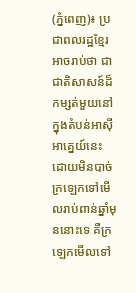(ភ្នំពេញ)៖ ប្រជាពលរដ្ឋខ្មែរអាចរាប់ថា ជាជាតិសាសន៍ដ៏កម្សត់មួយនៅក្នុងតំបន់អាស៊ីអាគ្នេយ៍នេះ ដោយមិនបាច់ក្រឡេកទៅមើលរាប់ពាន់ឆ្នាំមុននោះទេ គឺក្រឡេកមើលទៅ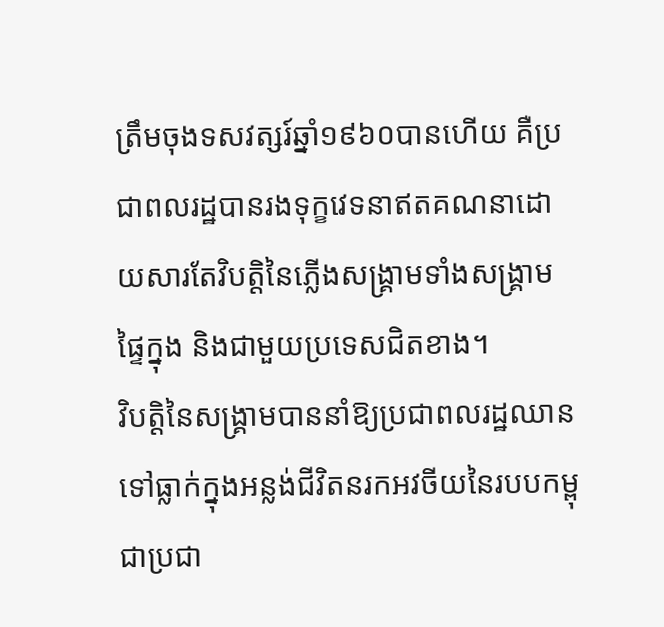ត្រឹមចុងទសវត្សរ៍ឆ្នាំ១៩៦០បានហើយ គឺប្រជាពលរដ្ឋបានរងទុក្ខវេទនាឥតគណនាដោយសារតែវិបត្តិនៃភ្លើងសង្គ្រាមទាំងសង្គ្រាមផ្ទៃក្នុង និងជាមួយប្រទេសជិតខាង។
វិបត្តិនៃសង្គ្រាមបាននាំឱ្យប្រជាពលរដ្ឋឈានទៅធ្លាក់ក្នុងអន្លង់ជីវិតនរកអវចីយនៃរបបកម្ពុជាប្រជា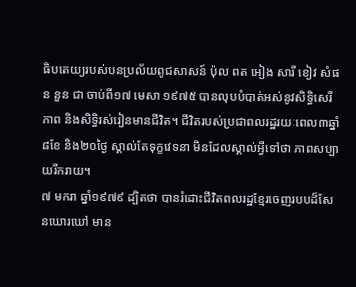ធិបតេយ្យរបស់បនប្រល័យពូជសាសន៍ ប៉ុល ពត អៀង សារី ខៀវ សំផន នួន ជា ចាប់ពី១៧ មេសា ១៩៧៥ បានលុបបំបាត់អស់នូវសិទ្ធិសេរីភាព និងសិទ្ធិរស់រៀនមានជីវិត។ ជីវិតរបស់ប្រជាពលរដ្ឋរយៈពេល៣ឆ្នាំ ៨ខែ និង២០ថ្ងៃ ស្គាល់តែទុក្ខវេទនា មិនដែលស្គាល់អ្វីទៅថា ភាពសប្បាយរីករាយ។
៧ មករា ឆ្នាំ១៩៧៩ ដ្បិតថា បានរំដោះជីវិតពលរដ្ឋខ្មែរចេញរបបដ៏សែនឃោរឃៅ មាន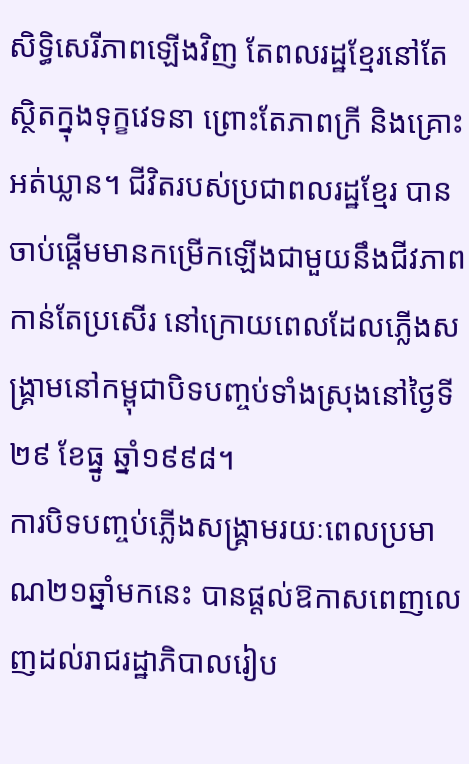សិទ្ធិសេរីភាពឡើងវិញ តែពលរដ្ឋខ្មែរនៅតែស្ថិតក្នុងទុក្ខវេទនា ព្រោះតែភាពក្រី និងគ្រោះអត់ឃ្លាន។ ជីវិតរបស់ប្រជាពលរដ្ឋខ្មែរ បានចាប់ផ្តើមមានកម្រើកឡើងជាមួយនឹងជីវភាពកាន់តែប្រសើរ នៅក្រោយពេលដែលភ្លើងសង្គ្រាមនៅកម្ពុជាបិទបញ្ចប់ទាំងស្រុងនៅថ្ងៃទី២៩ ខែធ្នូ ឆ្នាំ១៩៩៨។
ការបិទបញ្ចប់ភ្លើងសង្គ្រាមរយៈពេលប្រមាណ២១ឆ្នាំមកនេះ បានផ្តល់ឱកាសពេញលេញដល់រាជរដ្ឋាភិបាលរៀប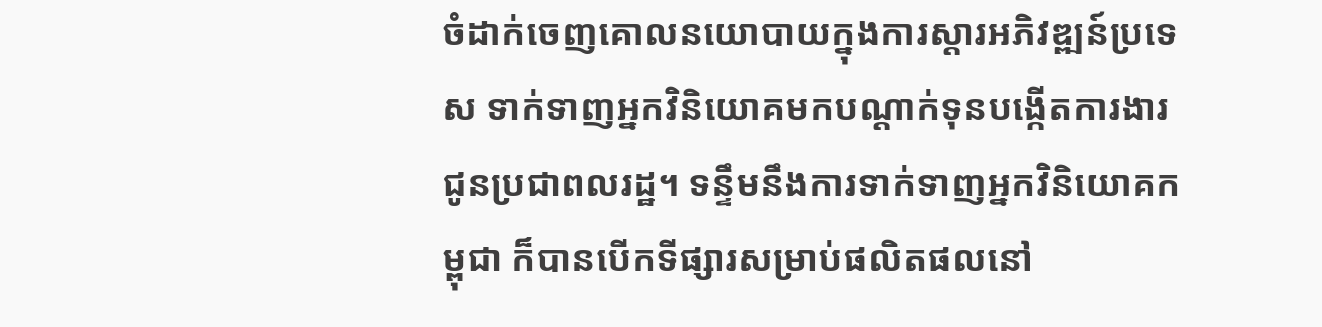ចំដាក់ចេញគោលនយោបាយក្នុងការស្តារអភិវឌ្ឍន៍ប្រទេស ទាក់ទាញអ្នកវិនិយោគមកបណ្តាក់ទុនបង្កើតការងារជូនប្រជាពលរដ្ឋ។ ទន្ទឹមនឹងការទាក់ទាញអ្នកវិនិយោគកម្ពុជា ក៏បានបើកទីផ្សារសម្រាប់ផលិតផលនៅ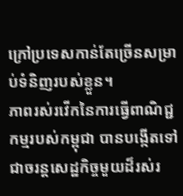ក្រៅប្រទេសកាន់តែច្រើនសម្រាប់ទំនិញរបស់ខ្លួន។
ភាពរស់រវើកនៃការធ្វើពាណិជ្ជកម្មរបស់កម្ពុជា បានបង្កើតទៅជាចរន្តសេដ្ឋកិច្ចមួយដ៏រស់រ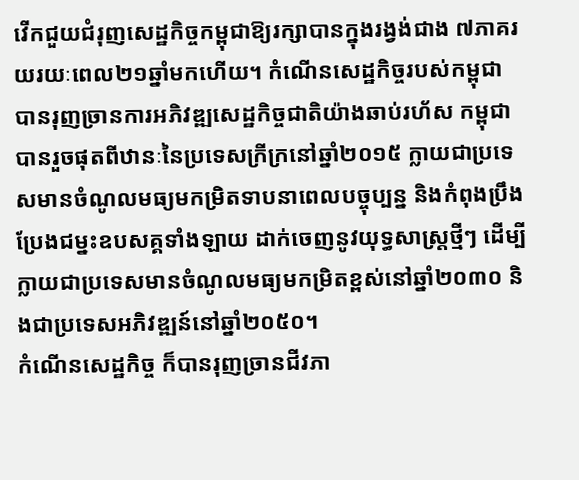វើកជួយជំរុញសេដ្ឋកិច្ចកម្ពុជាឱ្យរក្សាបានក្នុងរង្វង់ជាង ៧ភាគរយរយៈពេល២១ឆ្នាំមកហើយ។ កំណើនសេដ្ឋកិច្ចរបស់កម្ពុជា បានរុញច្រានការអភិវឌ្ឍសេដ្ឋកិច្ចជាតិយ៉ាងឆាប់រហ័ស កម្ពុជាបានរួចផុតពីឋានៈនៃប្រទេសក្រីក្រនៅឆ្នាំ២០១៥ ក្លាយជាប្រទេសមានចំណូលមធ្យមកម្រិតទាបនាពេលបច្ចុប្បន្ន និងកំពុងប្រឹងប្រែងជម្នះឧបសគ្គទាំងឡាយ ដាក់ចេញនូវយុទ្ធសាស្ត្រថ្មីៗ ដើម្បីក្លាយជាប្រទេសមានចំណូលមធ្យមកម្រិតខ្ពស់នៅឆ្នាំ២០៣០ និងជាប្រទេសអភិវឌ្ឍន៍នៅឆ្នាំ២០៥០។
កំណើនសេដ្ឋកិច្ច ក៏បានរុញច្រានជីវភា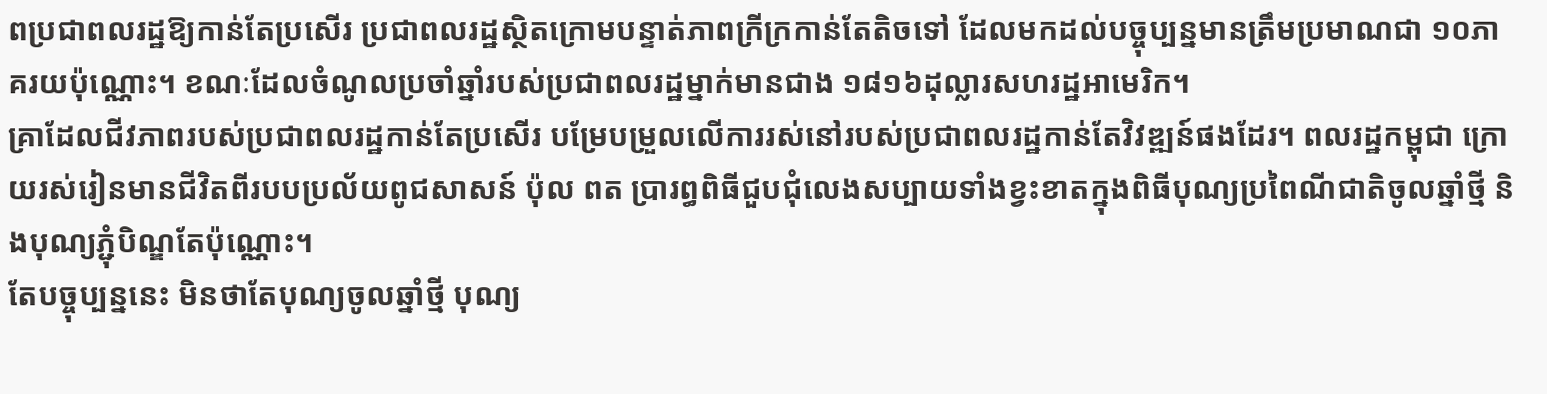ពប្រជាពលរដ្ឋឱ្យកាន់តែប្រសើរ ប្រជាពលរដ្ឋស្ថិតក្រោមបន្ទាត់ភាពក្រីក្រកាន់តែតិចទៅ ដែលមកដល់បច្ចុប្បន្នមានត្រឹមប្រមាណជា ១០ភាគរយប៉ុណ្ណោះ។ ខណៈដែលចំណូលប្រចាំឆ្នាំរបស់ប្រជាពលរដ្ឋម្នាក់មានជាង ១៨១៦ដុល្លារសហរដ្ឋអាមេរិក។
គ្រាដែលជីវភាពរបស់ប្រជាពលរដ្ឋកាន់តែប្រសើរ បម្រែបម្រួលលើការរស់នៅរបស់ប្រជាពលរដ្ឋកាន់តែវិវឌ្ឍន៍ផងដែរ។ ពលរដ្ឋកម្ពុជា ក្រោយរស់រៀនមានជីវិតពីរបបប្រល័យពូជសាសន៍ ប៉ុល ពត ប្រារព្ធពិធីជួបជុំលេងសប្បាយទាំងខ្វះខាតក្នុងពិធីបុណ្យប្រពៃណីជាតិចូលឆ្នាំថ្មី និងបុណ្យភ្ជុំបិណ្ឌតែប៉ុណ្ណោះ។
តែបច្ចុប្បន្ននេះ មិនថាតែបុណ្យចូលឆ្នាំថ្មី បុណ្យ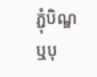ភ្ជុំបិណ្ឌ ឬបុ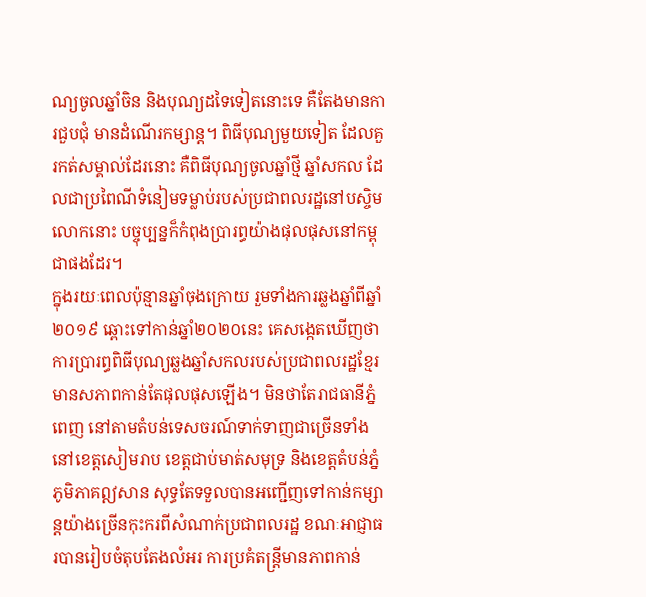ណ្យចូលឆ្នាំចិន និងបុណ្យដទៃទៀតនោះទេ គឺតែងមានការជួបជុំ មានដំណើរកម្សាន្ត។ ពិធីបុណ្យមួយទៀត ដែលគួរកត់សម្គាល់ដែរនោះ គឺពិធីបុណ្យចូលឆ្នាំថ្មី ឆ្នាំសកល ដែលជាប្រពៃណីទំនៀមទម្លាប់របស់ប្រជាពលរដ្ឋនៅបស្ចិមលោកនោះ បច្ចុប្បន្នក៏កំពុងប្រារព្ធយ៉ាងផុលផុសនៅកម្ពុជាផងដែរ។
ក្នុងរយៈពេលប៉ុន្មានឆ្នាំចុងក្រោយ រួមទាំងការឆ្លងឆ្នាំពីឆ្នាំ២០១៩ ឆ្ពោះទៅកាន់ឆ្នាំ២០២០នេះ គេសង្កេតឃើញថា ការប្រារព្ធពិធីបុណ្យឆ្លងឆ្នាំសកលរបស់ប្រជាពលរដ្ឋខ្មែរ មានសភាពកាន់តែផុលផុសឡើង។ មិនថាតែរាជធានីភ្នំពេញ នៅតាមតំបន់ទេសចរណ៍ទាក់ទាញជាច្រើនទាំងនៅខេត្តសៀមរាប ខេត្តជាប់មាត់សមុទ្រ និងខេត្តតំបន់ភ្នំភូមិភាគឦសាន សុទ្ធតែទទួលបានអញ្ជើញទៅកាន់កម្សាន្តយ៉ាងច្រើនកុះករពីសំណាក់ប្រជាពលរដ្ឋ ខណៈអាជ្ញាធរបានរៀបចំតុបតែងលំអរ ការប្រគំតន្ត្រីមានភាពកាន់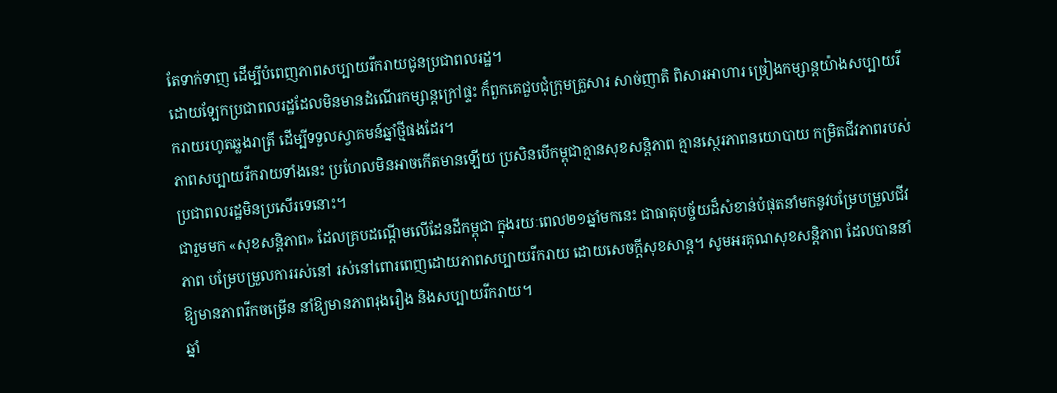តែទាក់ទាញ ដើម្បីបំពេញភាពសប្បាយរីករាយជូនប្រជាពលរដ្ឋ។
ដោយឡែកប្រជាពលរដ្ឋដែលមិនមានដំណើរកម្សាន្តក្រៅផ្ទះ ក៏ពួកគេជួបជុំក្រុមគ្រួសារ សាច់ញាតិ ពិសារអាហារ ច្រៀងកម្សាន្តយ៉ាងសប្បាយរីករាយរហូតឆ្លងរាត្រី ដើម្បីទទួលស្វាគមន៍ឆ្នាំថ្មីផងដែរ។
ភាពសប្បាយរីករាយទាំងនេះ ប្រហែលមិនអាចកើតមានឡើយ ប្រសិនបើកម្ពុជាគ្មានសុខសន្តិភាព គ្មានស្ថេរភាពនយោបាយ កម្រិតជីវភាពរបស់ប្រជាពលរដ្ឋមិនប្រសើរទេនោះ។
ជារួមមក «សុខសន្តិភាព» ដែលគ្របដណ្តើមលើដែនដីកម្ពុជា ក្នុងរយៈពេល២១ឆ្នាំមកនេះ ជាធាតុបច្ច័យដ៏សំខាន់បំផុតនាំមកនូវបម្រែបម្រួលជីវភាព បម្រែបម្រួលការរស់នៅ រស់នៅពោរពេញដោយភាពសប្បាយរីករាយ ដោយសេចក្តីសុខសាន្ត។ សូមអរគុណសុខសន្តិភាព ដែលបាននាំឱ្យមានភាពរីកចម្រើន នាំឱ្យមានភាពរុងរឿង និងសប្បាយរីករាយ។
ឆ្នាំ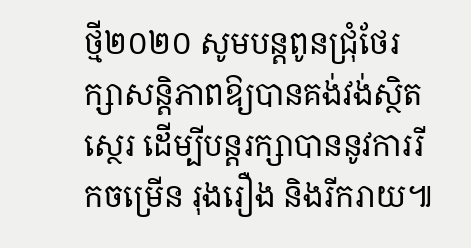ថ្មី២០២០ សូមបន្តពូនជ្រុំថែរក្សាសន្តិភាពឱ្យបានគង់វង់ស្ថិតស្ថេរ ដើម្បីបន្តរក្សាបាននូវការរីកចម្រើន រុងរឿង និងរីករាយ៕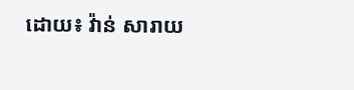ដោយ៖ វ៉ាន់ សារាយ